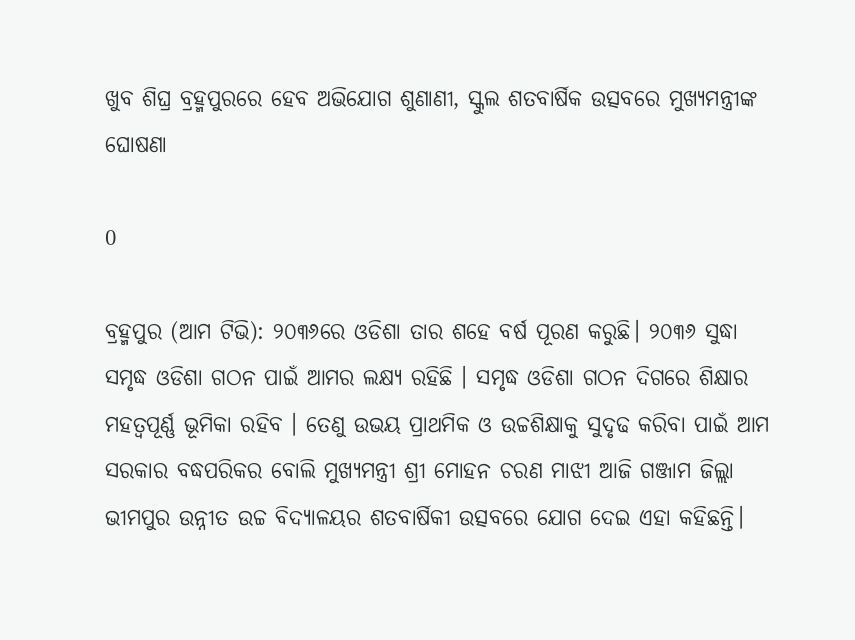ଖୁବ ଶିଘ୍ର ବ୍ରହ୍ମପୁରରେ ହେବ ଅଭିଯୋଗ ଶୁଣାଣୀ, ସ୍କୁଲ ଶତବାର୍ଷିକ ଉତ୍ସବରେ ମୁଖ୍ୟମନ୍ତ୍ରୀଙ୍କ ଘୋଷଣା

0

ବ୍ରହ୍ମପୁର (ଆମ ଟିଭି): ୨୦୩୬ରେ ଓଡିଶା ତାର ଶହେ ବର୍ଷ ପୂରଣ କରୁଛି। ୨୦୩୬ ସୁଦ୍ଧା ସମୃଦ୍ଧ ଓଡିଶା ଗଠନ ପାଇଁ ଆମର ଲକ୍ଷ୍ୟ ରହିଛି । ସମୃଦ୍ଧ ଓଡିଶା ଗଠନ ଦିଗରେ ଶିକ୍ଷାର ମହତ୍ବପୂର୍ଣ୍ଣ ଭୂମିକା ରହିବ । ତେଣୁ ଉଭୟ ପ୍ରାଥମିକ ଓ ଉଚ୍ଚଶିକ୍ଷାକୁ ସୁଦୃଢ କରିବା ପାଇଁ ଆମ ସରକାର ବଦ୍ଧପରିକର ବୋଲି ମୁଖ୍ୟମନ୍ତ୍ରୀ ଶ୍ରୀ ମୋହନ ଚରଣ ମାଝୀ ଆଜି ଗଞ୍ଜାମ ଜିଲ୍ଲା ଭୀମପୁର ଉନ୍ନୀତ ଉଚ୍ଚ ବିଦ୍ୟାଳୟର ଶତବାର୍ଷିକୀ ଉତ୍ସବରେ ଯୋଗ ଦେଇ ଏହା କହିଛନ୍ତି।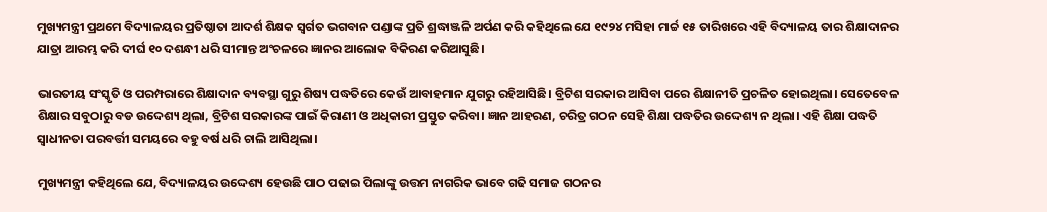ମୁଖ୍ୟମନ୍ତ୍ରୀ ପ୍ରଥମେ ବିଦ୍ୟାଳୟର ପ୍ରତିଷ୍ଠାତା ଆଦର୍ଶ ଶିକ୍ଷକ ସ୍ବର୍ଗତ ଭଗବାନ ପଣ୍ଡାଙ୍କ ପ୍ରତି ଶ୍ରଦ୍ଧାଞ୍ଜଳି ଅର୍ପଣ କରି କହିଥିଲେ ଯେ ୧୯୨୪ ମସିହା ମାର୍ଚ୍ଚ ୧୫ ତାରିଖରେ ଏହି ବିଦ୍ୟାଳୟ ତାର ଶିକ୍ଷାଦାନର ଯାତ୍ରା ଆରମ୍ଭ କରି ଦୀର୍ଘ ୧୦ ଦଶନ୍ଧୀ ଧରି ସୀମାନ୍ତ ଅଂଚଳରେ ଜ୍ଞାନର ଆଲୋକ ବିକିରଣ କରିଆସୁଛି।

ଭାରତୀୟ ସଂସ୍କୃତି ଓ ପରମ୍ପରାରେ ଶିକ୍ଷାଦାନ ବ୍ୟବସ୍ଥା ଗୁରୁ ଶିଷ୍ୟ ପଦ୍ଧତିରେ କେଉଁ ଆବାହମାନ ଯୁଗରୁ ରହିଆସିଛି। ବ୍ରିଟିଶ ସରକାର ଆସିବା ପରେ ଶିକ୍ଷାନୀତି ପ୍ରଚଳିତ ହୋଇଥିଲା। ସେତେବେଳ ଶିକ୍ଷାର ସବୁଠାରୁ ବଡ ଉଦ୍ଦେଶ୍ୟ ଥିଲା, ବ୍ରିଟିଶ ସରକାରଙ୍କ ପାଇଁ କିରାଣୀ ଓ ଅଧିକାରୀ ପ୍ରସ୍ତୁତ କରିବା। ଜ୍ଞାନ ଆହରଣ, ଚରିତ୍ର ଗଠନ ସେହି ଶିକ୍ଷା ପଦ୍ଧତିର ଉଦ୍ଦେଶ୍ୟ ନ ଥିଲା। ଏହି ଶିକ୍ଷା ପଦ୍ଧତି ସ୍ବାଧୀନତା ପରବର୍ତ୍ତୀ ସମୟରେ ବହୁ ବର୍ଷ ଧରି ଚାଲି ଆସିଥିଲା।

ମୁଖ୍ୟମନ୍ତ୍ରୀ କହିଥିଲେ ଯେ, ବିଦ୍ୟାଳୟର ଉଦ୍ଦେଶ୍ୟ ହେଉଛି ପାଠ ପଢାଇ ପିଲାଙ୍କୁ ଉତ୍ତମ ନାଗରିକ ଭାବେ ଗଢି ସମାଜ ଗଠନର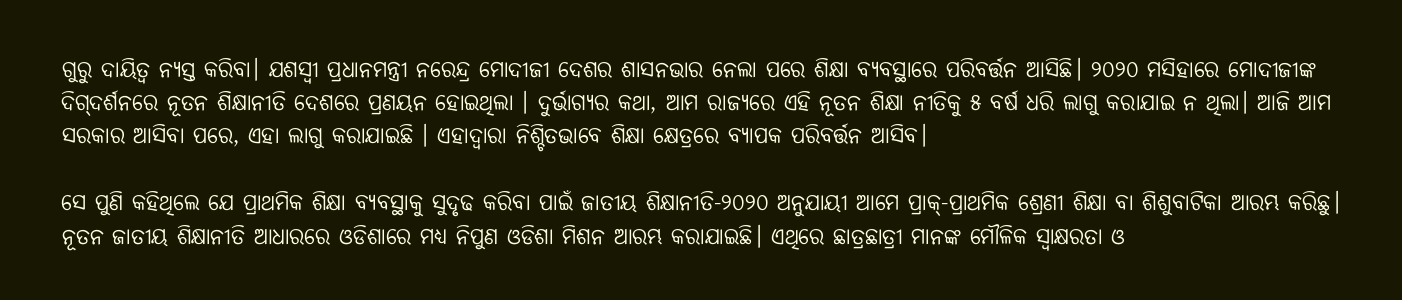ଗୁରୁ ଦାୟିତ୍ବ ନ୍ୟସ୍ତ କରିବା। ଯଶସ୍ବୀ ପ୍ରଧାନମନ୍ତ୍ରୀ ନରେନ୍ଦ୍ର ମୋଦୀଜୀ ଦେଶର ଶାସନଭାର ନେଲା ପରେ ଶିକ୍ଷା ବ୍ୟବସ୍ଥାରେ ପରିବର୍ତ୍ତନ ଆସିଛି। ୨୦୨୦ ମସିହାରେ ମୋଦୀଜୀଙ୍କ ଦିଗ୍‌ଦର୍ଶନରେ ନୂତନ ଶିକ୍ଷାନୀତି ଦେଶରେ ପ୍ରଣୟନ ହୋଇଥିଲା । ଦୁର୍ଭାଗ୍ୟର କଥା, ଆମ ରାଜ୍ୟରେ ଏହି ନୂତନ ଶିକ୍ଷା ନୀତିକୁ ୫ ବର୍ଷ ଧରି ଲାଗୁ କରାଯାଇ ନ ଥିଲା। ଆଜି ଆମ ସରକାର ଆସିବା ପରେ, ଏହା ଲାଗୁ କରାଯାଇଛି । ଏହାଦ୍ବାରା ନିଶ୍ଚିତଭାବେ ଶିକ୍ଷା କ୍ଷେତ୍ରରେ ବ୍ୟାପକ ପରିବର୍ତ୍ତନ ଆସିବ।

ସେ ପୁଣି କହିଥିଲେ ଯେ ପ୍ରାଥମିକ ଶିକ୍ଷା ବ୍ୟବସ୍ଥାକୁ ସୁଦୃଢ କରିବା ପାଇଁ ଜାତୀୟ ଶିକ୍ଷାନୀତି-୨୦୨୦ ଅନୁଯାୟୀ ଆମେ ପ୍ରାକ୍‌-ପ୍ରାଥମିକ ଶ୍ରେଣୀ ଶିକ୍ଷା ବା ଶିଶୁବାଟିକା ଆରମ୍ଭ କରିଛୁ। ନୂତନ ଜାତୀୟ ଶିକ୍ଷାନୀତି ଆଧାରରେ ଓଡିଶାରେ ମଧ୍ୟ ନିପୁଣ ଓଡିଶା ମିଶନ ଆରମ୍ଭ କରାଯାଇଛି। ଏଥିରେ ଛାତ୍ରଛାତ୍ରୀ ମାନଙ୍କ ମୌଳିକ ସ୍ବାକ୍ଷରତା ଓ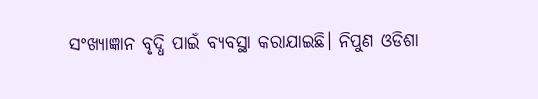ସଂଖ୍ୟାଜ୍ଞାନ ବୃଦ୍ଧି ପାଇଁ ବ୍ୟବସ୍ଥା କରାଯାଇଛି। ନିପୁଣ ଓଡିଶା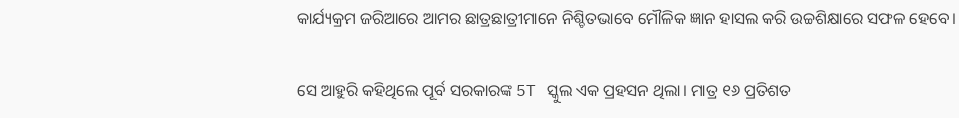କାର୍ଯ୍ୟକ୍ରମ ଜରିଆରେ ଆମର ଛାତ୍ରଛାତ୍ରୀମାନେ ନିଶ୍ଚିତଭାବେ ମୌଳିକ ଜ୍ଞାନ ହାସଲ କରି ଉଚ୍ଚଶିକ୍ଷାରେ ସଫଳ ହେବେ।

ସେ ଆହୁରି କହିଥିଲେ ପୂର୍ବ ସରକାରଙ୍କ 5T ସ୍କୁଲ ଏକ ପ୍ରହସନ ଥିଲା। ମାତ୍ର ୧୬ ପ୍ରତିଶତ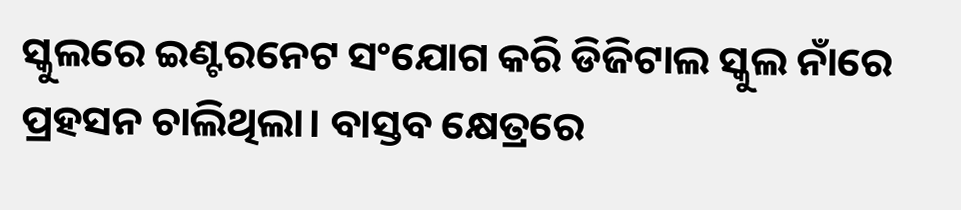ସ୍କୁଲରେ ଇଣ୍ଟରନେଟ ସଂଯୋଗ କରି ଡିଜିଟାଲ ସ୍କୁଲ ନାଁରେ ପ୍ରହସନ ଚାଲିଥିଲା। ବାସ୍ତବ କ୍ଷେତ୍ରରେ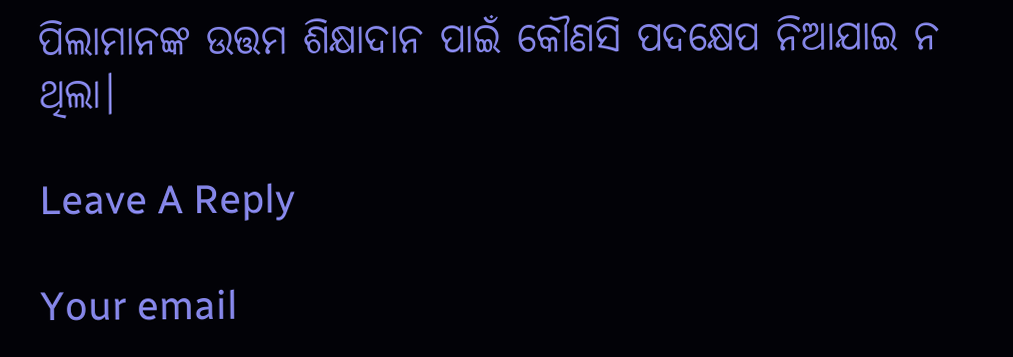ପିଲାମାନଙ୍କ ଉତ୍ତମ ଶିକ୍ଷାଦାନ ପାଇଁ କୌଣସି ପଦକ୍ଷେପ ନିଆଯାଇ ନ ଥିଲା।

Leave A Reply

Your email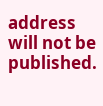address will not be published.